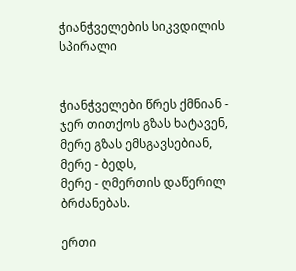ჭიანჭველების სიკვდილის სპირალი


ჭიანჭველები წრეს ქმნიან -
ჯერ თითქოს გზას ხატავენ,
მერე გზას ემსგავსებიან,
მერე - ბედს,
მერე - ღმერთის დაწერილ ბრძანებას.

ერთი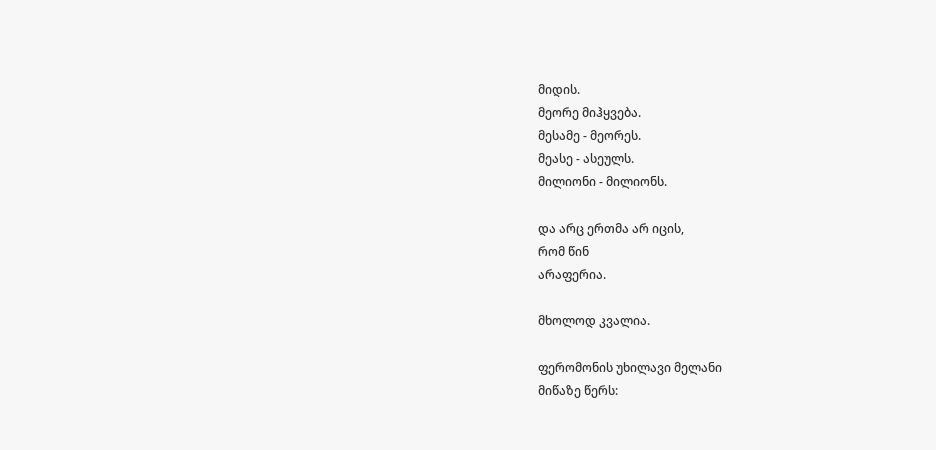მიდის.
მეორე მიჰყვება.
მესამე - მეორეს.
მეასე - ასეულს.
მილიონი - მილიონს.

და არც ერთმა არ იცის,
რომ წინ
არაფერია.

მხოლოდ კვალია.

ფერომონის უხილავი მელანი
მიწაზე წერს: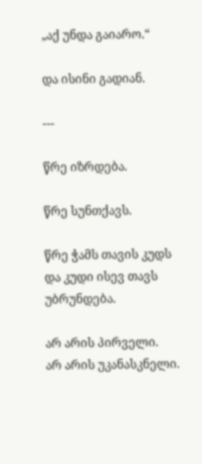„აქ უნდა გაიარო.“

და ისინი გადიან.

---

წრე იზრდება.

წრე სუნთქავს.

წრე ჭამს თავის კუდს
და კუდი ისევ თავს უბრუნდება.

არ არის პირველი.
არ არის უკანასკნელი.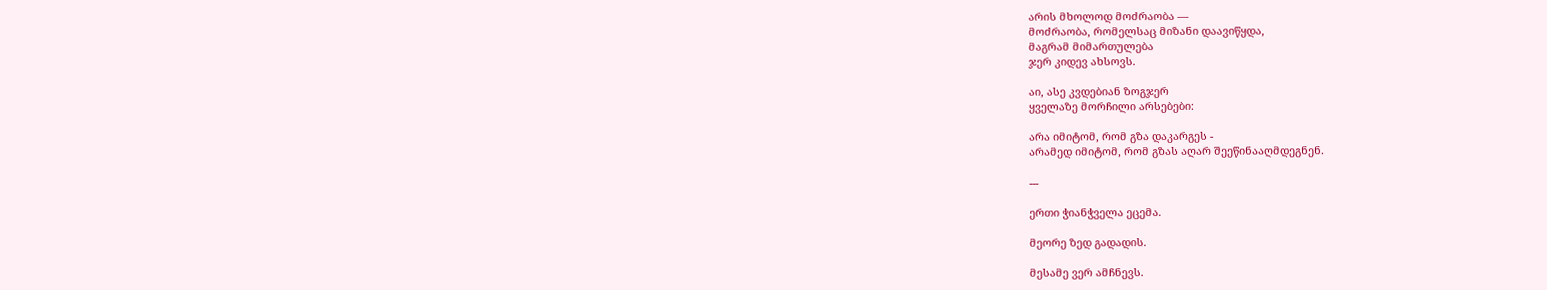არის მხოლოდ მოძრაობა —
მოძრაობა, რომელსაც მიზანი დაავიწყდა,
მაგრამ მიმართულება
ჯერ კიდევ ახსოვს.

აი, ასე კვდებიან ზოგჯერ
ყველაზე მორჩილი არსებები:

არა იმიტომ, რომ გზა დაკარგეს -
არამედ იმიტომ, რომ გზას აღარ შეეწინააღმდეგნენ.

---

ერთი ჭიანჭველა ეცემა.

მეორე ზედ გადადის.

მესამე ვერ ამჩნევს.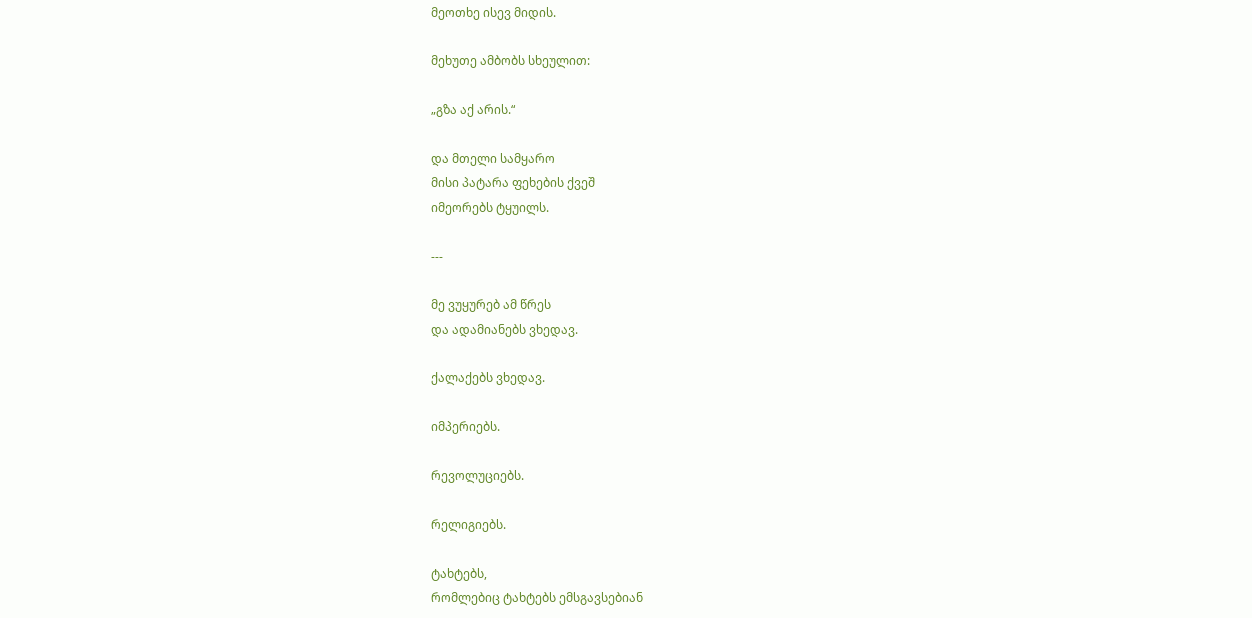მეოთხე ისევ მიდის.

მეხუთე ამბობს სხეულით:

„გზა აქ არის.“

და მთელი სამყარო
მისი პატარა ფეხების ქვეშ
იმეორებს ტყუილს.

---

მე ვუყურებ ამ წრეს
და ადამიანებს ვხედავ.

ქალაქებს ვხედავ.

იმპერიებს.

რევოლუციებს.

რელიგიებს.

ტახტებს,
რომლებიც ტახტებს ემსგავსებიან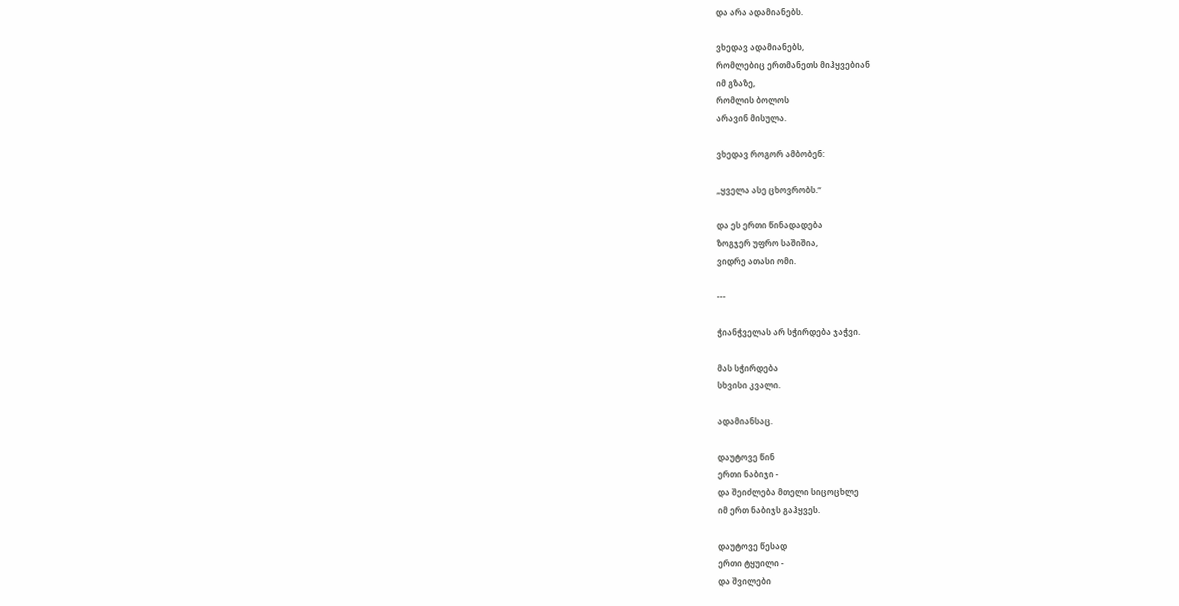და არა ადამიანებს.

ვხედავ ადამიანებს,
რომლებიც ერთმანეთს მიჰყვებიან
იმ გზაზე,
რომლის ბოლოს
არავინ მისულა.

ვხედავ როგორ ამბობენ:

„ყველა ასე ცხოვრობს.“

და ეს ერთი წინადადება
ზოგჯერ უფრო საშიშია,
ვიდრე ათასი ომი.

---

ჭიანჭველას არ სჭირდება ჯაჭვი.

მას სჭირდება
სხვისი კვალი.

ადამიანსაც.

დაუტოვე წინ
ერთი ნაბიჯი -
და შეიძლება მთელი სიცოცხლე
იმ ერთ ნაბიჯს გაჰყვეს.

დაუტოვე წესად
ერთი ტყუილი -
და შვილები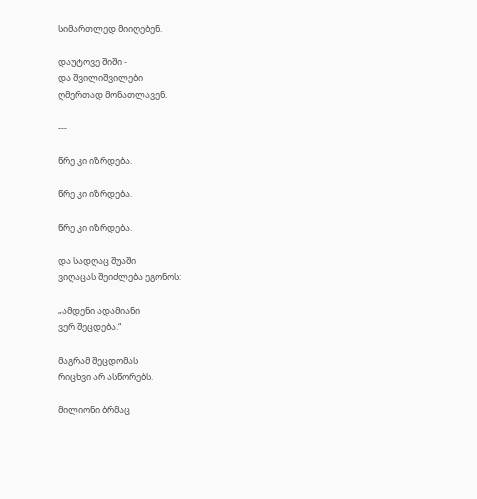სიმართლედ მიიღებენ.

დაუტოვე შიში -
და შვილიშვილები
ღმერთად მონათლავენ.

---

წრე კი იზრდება.

წრე კი იზრდება.

წრე კი იზრდება.

და სადღაც შუაში
ვიღაცას შეიძლება ეგონოს:

„ამდენი ადამიანი
ვერ შეცდება.“

მაგრამ შეცდომას
რიცხვი არ ასწორებს.

მილიონი ბრმაც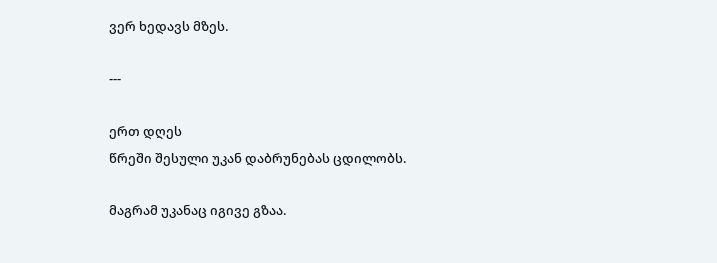ვერ ხედავს მზეს.

---

ერთ დღეს
წრეში შესული უკან დაბრუნებას ცდილობს.

მაგრამ უკანაც იგივე გზაა.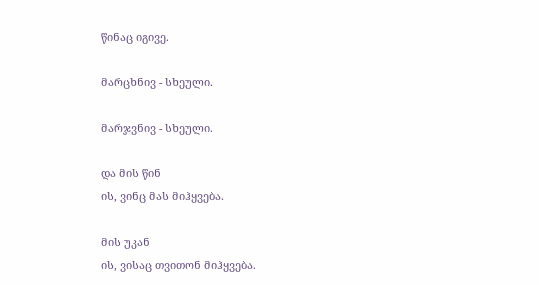წინაც იგივე.

მარცხნივ - სხეული.

მარჯვნივ - სხეული.

და მის წინ
ის, ვინც მას მიჰყვება.

მის უკან
ის, ვისაც თვითონ მიჰყვება.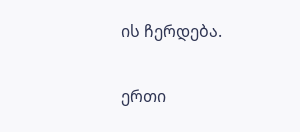ის ჩერდება.

ერთი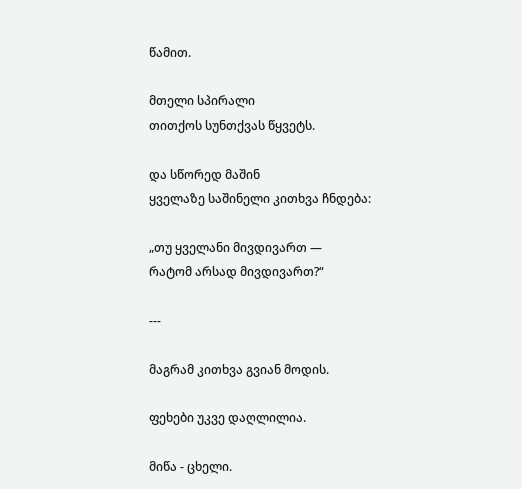წამით.

მთელი სპირალი
თითქოს სუნთქვას წყვეტს.

და სწორედ მაშინ
ყველაზე საშინელი კითხვა ჩნდება:

„თუ ყველანი მივდივართ —
რატომ არსად მივდივართ?“

---

მაგრამ კითხვა გვიან მოდის.

ფეხები უკვე დაღლილია.

მიწა - ცხელი.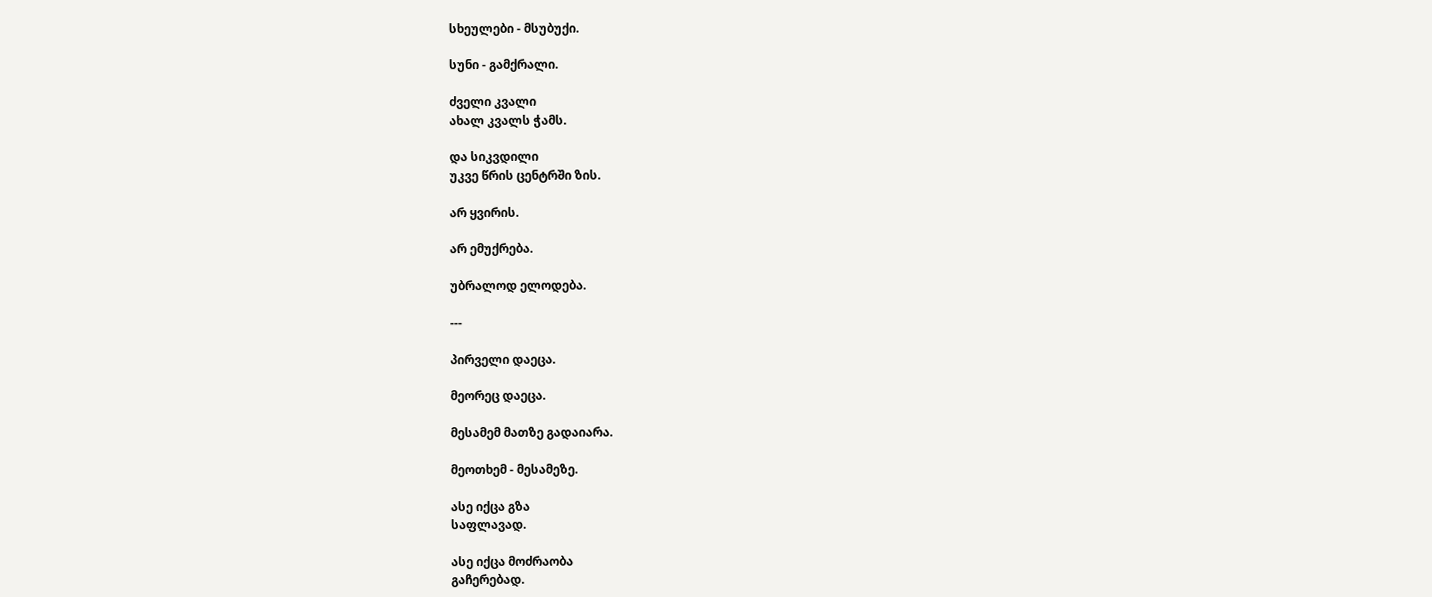სხეულები - მსუბუქი.

სუნი - გამქრალი.

ძველი კვალი
ახალ კვალს ჭამს.

და სიკვდილი
უკვე წრის ცენტრში ზის.

არ ყვირის.

არ ემუქრება.

უბრალოდ ელოდება.

---

პირველი დაეცა.

მეორეც დაეცა.

მესამემ მათზე გადაიარა.

მეოთხემ - მესამეზე.

ასე იქცა გზა
საფლავად.

ასე იქცა მოძრაობა
გაჩერებად.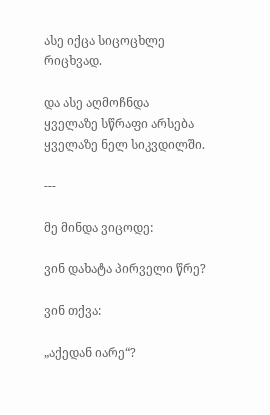ასე იქცა სიცოცხლე
რიცხვად.

და ასე აღმოჩნდა
ყველაზე სწრაფი არსება
ყველაზე ნელ სიკვდილში.

---

მე მინდა ვიცოდე:

ვინ დახატა პირველი წრე?

ვინ თქვა:

„აქედან იარე“?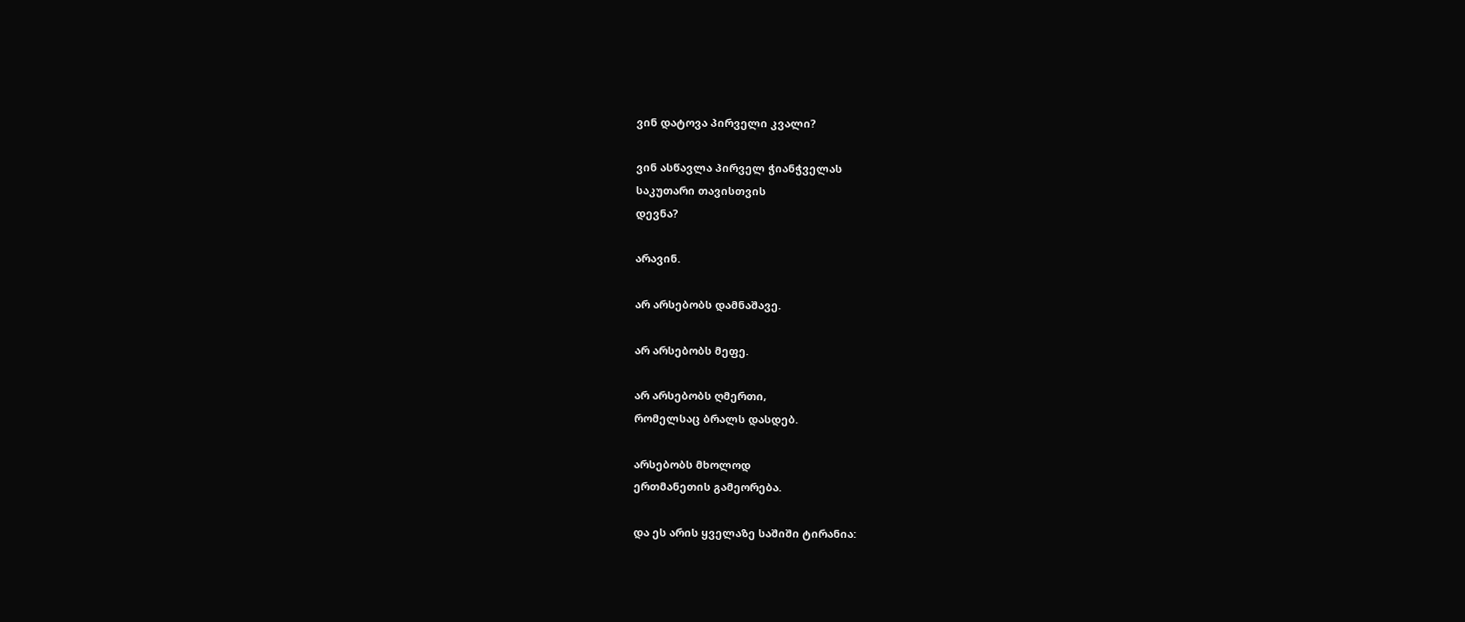ვინ დატოვა პირველი კვალი?

ვინ ასწავლა პირველ ჭიანჭველას
საკუთარი თავისთვის
დევნა?

არავინ.

არ არსებობს დამნაშავე.

არ არსებობს მეფე.

არ არსებობს ღმერთი,
რომელსაც ბრალს დასდებ.

არსებობს მხოლოდ
ერთმანეთის გამეორება.

და ეს არის ყველაზე საშიში ტირანია: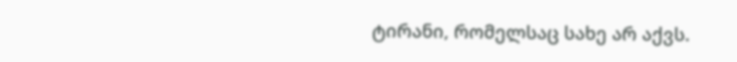ტირანი, რომელსაც სახე არ აქვს.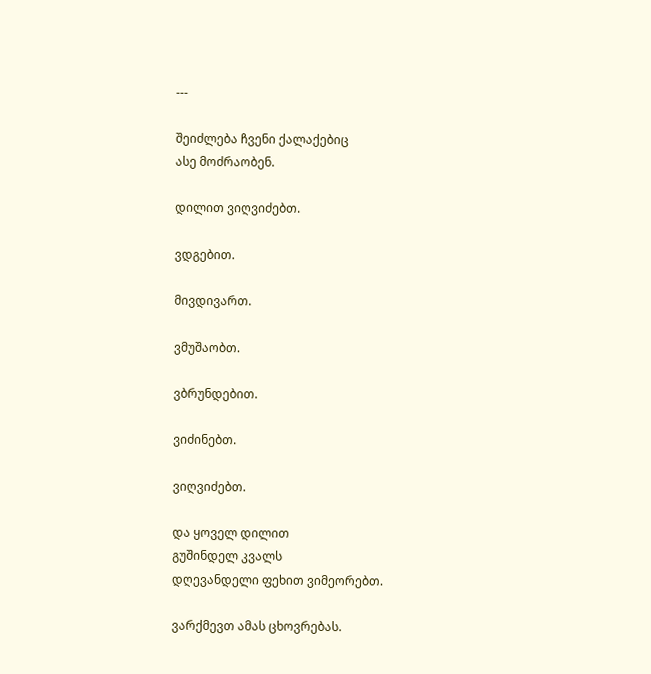---

შეიძლება ჩვენი ქალაქებიც
ასე მოძრაობენ.

დილით ვიღვიძებთ.

ვდგებით.

მივდივართ.

ვმუშაობთ.

ვბრუნდებით.

ვიძინებთ.

ვიღვიძებთ.

და ყოველ დილით
გუშინდელ კვალს
დღევანდელი ფეხით ვიმეორებთ.

ვარქმევთ ამას ცხოვრებას.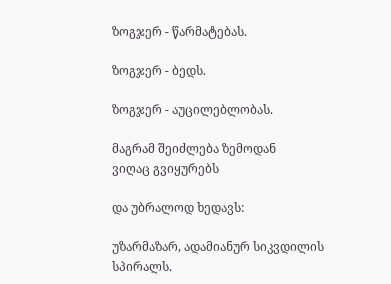ზოგჯერ - წარმატებას.

ზოგჯერ - ბედს.

ზოგჯერ - აუცილებლობას.

მაგრამ შეიძლება ზემოდან
ვიღაც გვიყურებს

და უბრალოდ ხედავს:

უზარმაზარ, ადამიანურ სიკვდილის სპირალს.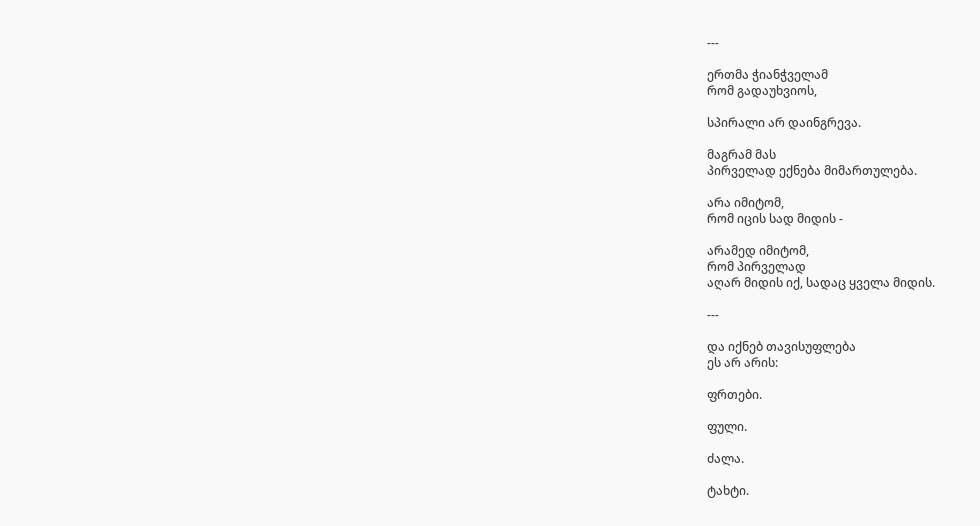---

ერთმა ჭიანჭველამ
რომ გადაუხვიოს,

სპირალი არ დაინგრევა.

მაგრამ მას
პირველად ექნება მიმართულება.

არა იმიტომ,
რომ იცის სად მიდის -

არამედ იმიტომ,
რომ პირველად
აღარ მიდის იქ, სადაც ყველა მიდის.

---

და იქნებ თავისუფლება
ეს არ არის:

ფრთები.

ფული.

ძალა.

ტახტი.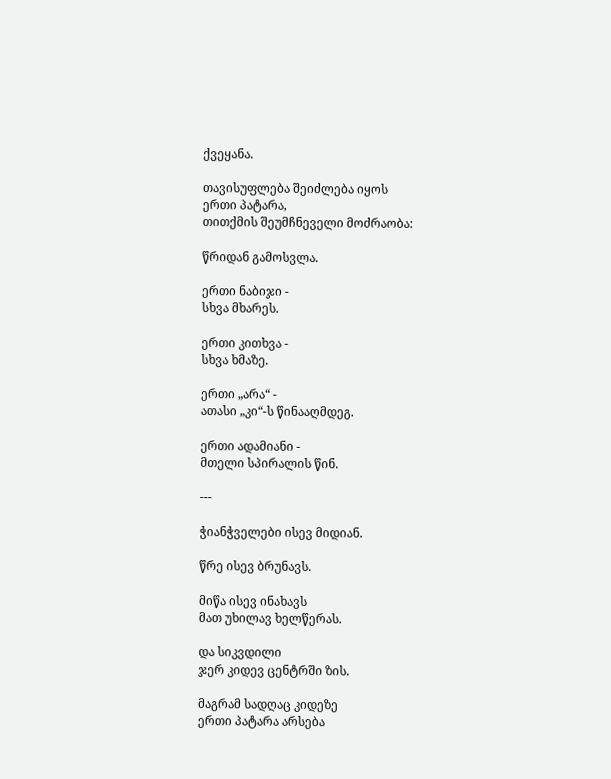ქვეყანა.

თავისუფლება შეიძლება იყოს
ერთი პატარა,
თითქმის შეუმჩნეველი მოძრაობა:

წრიდან გამოსვლა.

ერთი ნაბიჯი -
სხვა მხარეს.

ერთი კითხვა -
სხვა ხმაზე.

ერთი „არა“ -
ათასი „კი“-ს წინააღმდეგ.

ერთი ადამიანი -
მთელი სპირალის წინ.

---

ჭიანჭველები ისევ მიდიან.

წრე ისევ ბრუნავს.

მიწა ისევ ინახავს
მათ უხილავ ხელწერას.

და სიკვდილი
ჯერ კიდევ ცენტრში ზის.

მაგრამ სადღაც კიდეზე
ერთი პატარა არსება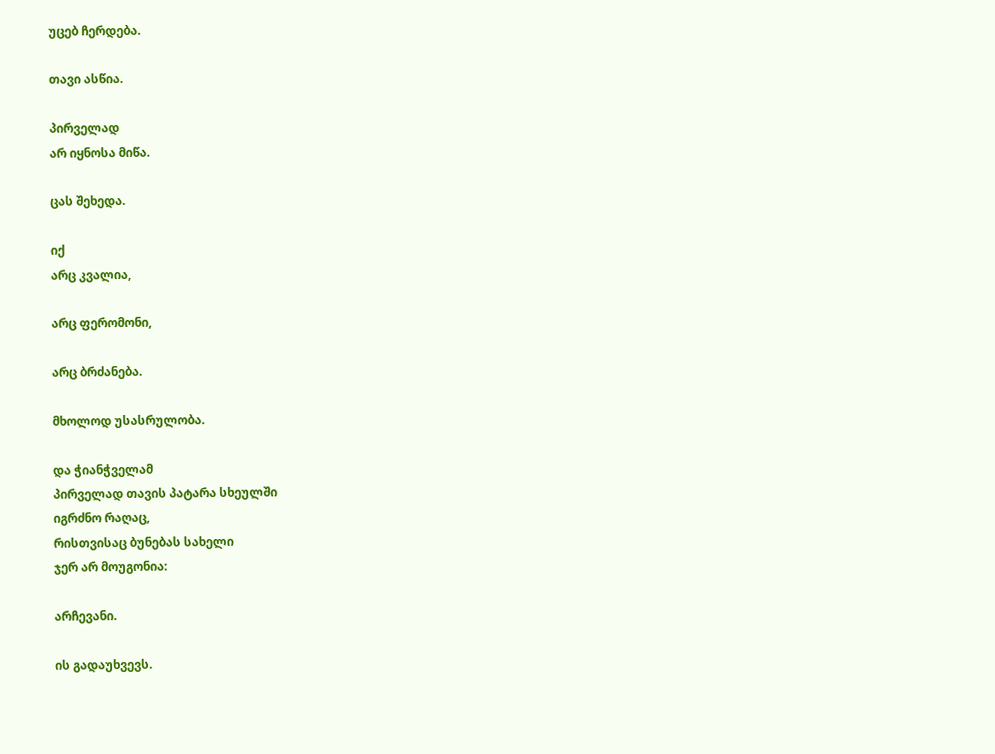უცებ ჩერდება.

თავი ასწია.

პირველად
არ იყნოსა მიწა.

ცას შეხედა.

იქ
არც კვალია,

არც ფერომონი,

არც ბრძანება.

მხოლოდ უსასრულობა.

და ჭიანჭველამ
პირველად თავის პატარა სხეულში
იგრძნო რაღაც,
რისთვისაც ბუნებას სახელი
ჯერ არ მოუგონია:

არჩევანი.

ის გადაუხვევს.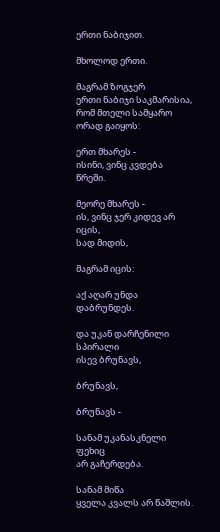ერთი ნაბიჯით.

მხოლოდ ერთი.

მაგრამ ზოგჯერ
ერთი ნაბიჯი საკმარისია,
რომ მთელი სამყარო ორად გაიყოს:

ერთ მხარეს -
ისინი, ვინც კვდება
წრეში.

მეორე მხარეს -
ის, ვინც ჯერ კიდევ არ იცის,
სად მიდის,

მაგრამ იცის:

აქ აღარ უნდა დაბრუნდეს.

და უკან დარჩენილი სპირალი
ისევ ბრუნავს,

ბრუნავს,

ბრუნავს -

სანამ უკანასკნელი ფეხიც
არ გაჩერდება.

სანამ მიწა
ყველა კვალს არ წაშლის.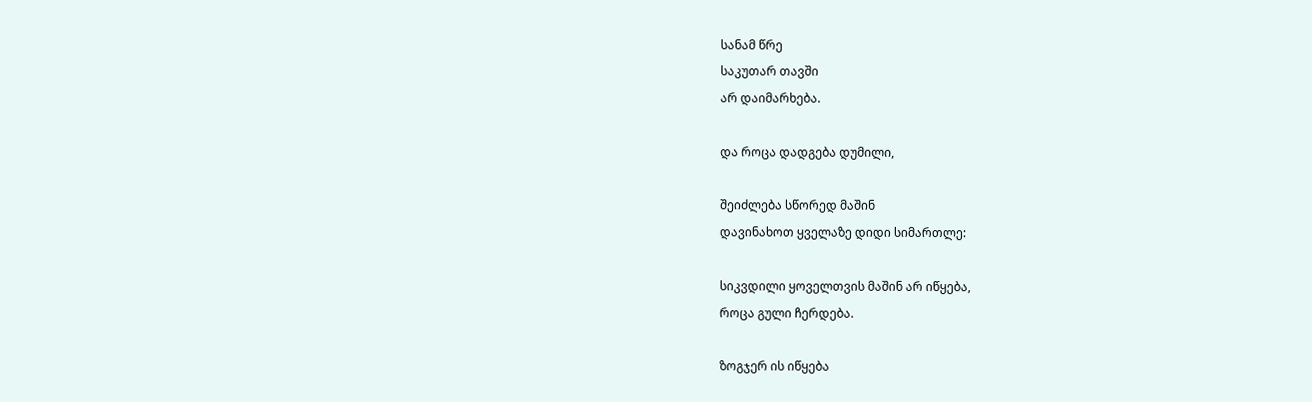სანამ წრე
საკუთარ თავში
არ დაიმარხება.

და როცა დადგება დუმილი,

შეიძლება სწორედ მაშინ
დავინახოთ ყველაზე დიდი სიმართლე:

სიკვდილი ყოველთვის მაშინ არ იწყება,
როცა გული ჩერდება.

ზოგჯერ ის იწყება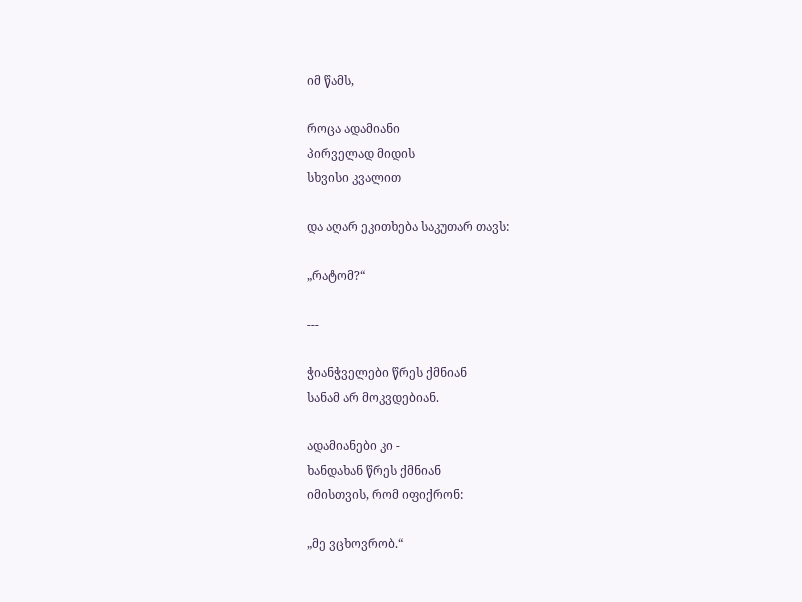იმ წამს,

როცა ადამიანი
პირველად მიდის
სხვისი კვალით

და აღარ ეკითხება საკუთარ თავს:

„რატომ?“

---

ჭიანჭველები წრეს ქმნიან
სანამ არ მოკვდებიან.

ადამიანები კი -
ხანდახან წრეს ქმნიან
იმისთვის, რომ იფიქრონ:

„მე ვცხოვრობ.“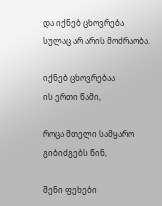და იქნებ ცხოვრება
სულაც არ არის მოძრაობა.

იქნებ ცხოვრებაა
ის ერთი წამი,

როცა მთელი სამყარო
გიბიძგებს წინ,

შენი ფეხები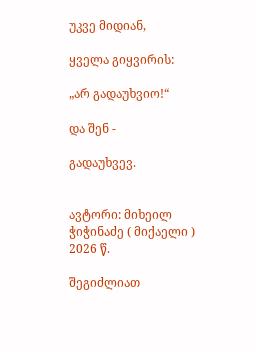უკვე მიდიან,

ყველა გიყვირის:

„არ გადაუხვიო!“

და შენ -

გადაუხვევ.


ავტორი: მიხეილ ჭიჭინაძე ( მიქაელი )
2026 წ.

შეგიძლიათ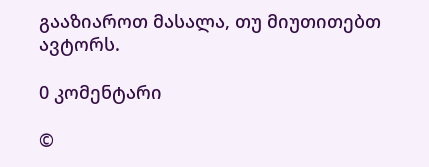გააზიაროთ მასალა, თუ მიუთითებთ ავტორს.

0 კომენტარი

©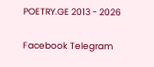POETRY.GE 2013 - 2026

Facebook Telegram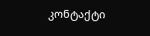კონტაქტი